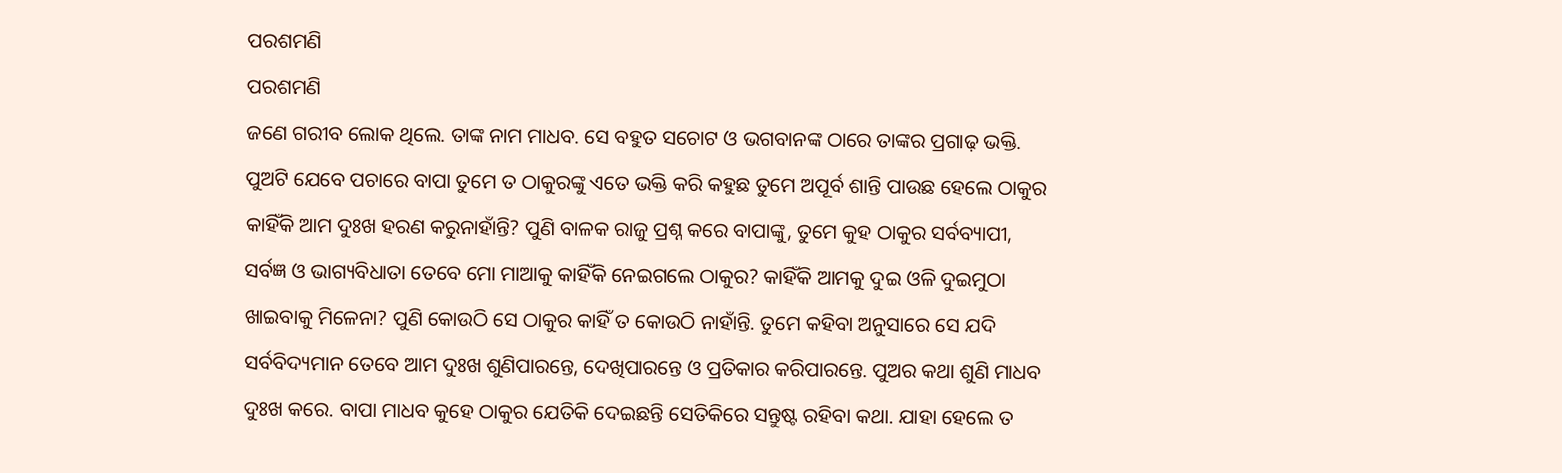ପରଶମଣି
ପରଶମଣି
ଜଣେ ଗରୀବ ଲୋକ ଥିଲେ. ତାଙ୍କ ନାମ ମାଧବ. ସେ ବହୁତ ସଚୋଟ ଓ ଭଗବାନଙ୍କ ଠାରେ ତାଙ୍କର ପ୍ରଗାଢ଼ ଭକ୍ତି. ପୁଅଟି ଯେବେ ପଚାରେ ବାପା ତୁମେ ତ ଠାକୁରଙ୍କୁ ଏତେ ଭକ୍ତି କରି କହୁଛ ତୁମେ ଅପୂର୍ବ ଶାନ୍ତି ପାଉଛ ହେଲେ ଠାକୁର କାହିଁକି ଆମ ଦୁଃଖ ହରଣ କରୁନାହାଁନ୍ତି? ପୁଣି ବାଳକ ରାଜୁ ପ୍ରଶ୍ନ କରେ ବାପାଙ୍କୁ, ତୁମେ କୁହ ଠାକୁର ସର୍ବବ୍ୟାପୀ, ସର୍ବଜ୍ଞ ଓ ଭାଗ୍ୟବିଧାତା ତେବେ ମୋ ମାଆକୁ କାହିଁକି ନେଇଗଲେ ଠାକୁର? କାହିଁକି ଆମକୁ ଦୁଇ ଓଳି ଦୁଇମୁଠା ଖାଇବାକୁ ମିଳେନା? ପୁଣି କୋଉଠି ସେ ଠାକୁର କାହିଁ ତ କୋଉଠି ନାହାଁନ୍ତି. ତୁମେ କହିବା ଅନୁସାରେ ସେ ଯଦି ସର୍ବବିଦ୍ୟମାନ ତେବେ ଆମ ଦୁଃଖ ଶୁଣିପାରନ୍ତେ, ଦେଖିପାରନ୍ତେ ଓ ପ୍ରତିକାର କରିପାରନ୍ତେ. ପୁଅର କଥା ଶୁଣି ମାଧବ ଦୁଃଖ କରେ. ବାପା ମାଧବ କୁହେ ଠାକୁର ଯେତିକି ଦେଇଛନ୍ତି ସେତିକିରେ ସନ୍ତୁଷ୍ଟ ରହିବା କଥା. ଯାହା ହେଲେ ତ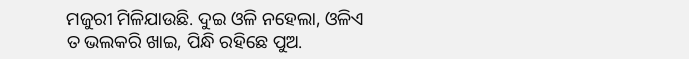ମଜୁରୀ ମିଳିଯାଉଛି. ଦୁଇ ଓଳି ନହେଲା, ଓଳିଏ ତ ଭଲକରି ଖାଇ, ପିନ୍ଧି ରହିଛେ ପୁଅ.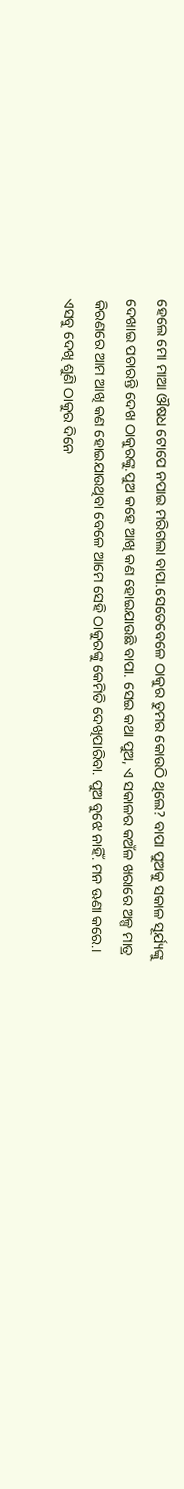ହେଲେ ମୋ ମାଆ ଔଷଧ ଟୋପେ ନପାଇ ମରିଗଲା ବାପା.ସେତେବେଳେ ଠାକୁର ତୁମର କୋଉଠି ଥିଲେ? ବାପା ପୁଅକୁ ସକାଳ ସୂର୍ଯ୍ୟଙ୍କୁ ଦେଖାଇ ପଚାରନ୍ତି ଦେଖ ଠାକୁରଙ୍କୁ.ପୁଅ କହେ ଆଖି କଣ ହୋଇଯାଉଛି ବାପା. ସେଇ କଥା ପୁଅ, ଏ ସକାଳର କଅଁଳ ଖରାରେ ଅଳ୍ପ ମାତ୍ର କିରଣରେ ଆମ ଆଖି କଣ ହୋଇଯାଉଥିବା ବେଳେ ଆମେ ସେହି ଠାକୁରଙ୍କୁ କେମିତି ଦେଖିପାରିବା. ପୁଅ ବୁଝେ ନାହିଁ. ମନ ଊଣା କରେ.।
ଏସବୁ ଦେଖି ଶୁଣି ଠାକୁର ଦିନେ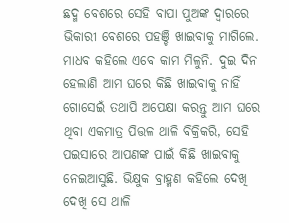ଛଦ୍ମ ବେଶରେ ସେହି ବାପା ପୁଅଙ୍କ ଦ୍ୱାରରେ ଭିକାରୀ ବେଶରେ ପହଞ୍ଚି ଖାଇବାକୁ ମାଗିଲେ. ମାଧବ କହିଲେ ଏବେ କାମ ମିଳୁନି. ଦୁଇ ଦିନ ହେଲାଣି ଆମ ଘରେ କିଛି ଖାଇବାକୁ ନାହିଁ ଗୋସେଇଁ ତଥାପି ଅପେକ୍ଷା କରନ୍ତୁ ଆମ ଘରେ ଥିବା ଏକମାତ୍ର ପିତ୍ତଳ ଥାଳି ବିକ୍ରିକରି, ସେହି ପଇସାରେ ଆପଣଙ୍କ ପାଇଁ କିଛି ଖାଇବାକୁ ନେଇଆସୁଛି. ଭିକ୍ଷୁକ ବ୍ରାହ୍ମଣ କହିଲେ ଦେଖି ଦେଖି ସେ ଥାଳି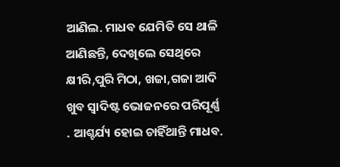ଆଣିଲ. ମାଧବ ଯେମିତି ସେ ଥାଳି ଆଣିଛନ୍ତି, ଦେଖିଲେ ସେଥିରେ କ୍ଷୀରି,ପୁରି ମିଠା, ଖଜା,ଗଜା ଆଦି ଖୁବ ସ୍ୱାଦିଷ୍ଟ ଭୋଜନରେ ପରିପୂର୍ଣ୍ଣ . ଆଶ୍ଚର୍ଯ୍ୟ ହୋଇ ଚାହିଁଥାନ୍ତି ମାଧବ.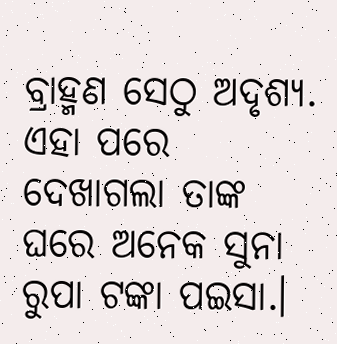ବ୍ରାହ୍ମଣ ସେଠୁ ଅଦୃଶ୍ୟ. ଏହା ପରେ ଦେଖାଗଲା ତାଙ୍କ ଘରେ ଅନେକ ସୁନା ରୁପା ଟଙ୍କା ପଇସା.।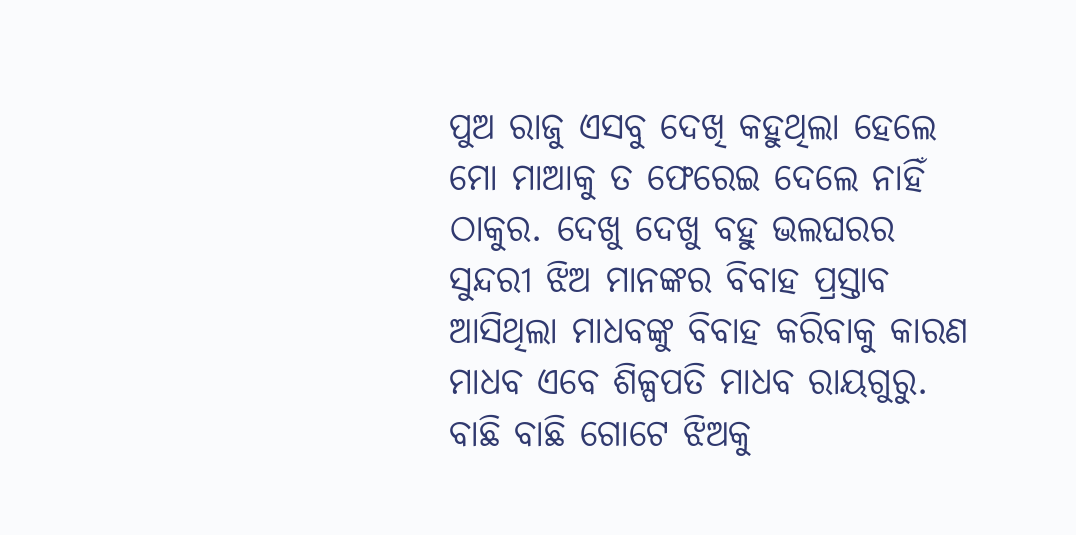ପୁଅ ରାଜୁ ଏସବୁ ଦେଖି କହୁଥିଲା ହେଲେ ମୋ ମାଆକୁ ତ ଫେରେଇ ଦେଲେ ନାହିଁ ଠାକୁର. ଦେଖୁ ଦେଖୁ ବହୁ ଭଲଘରର ସୁନ୍ଦରୀ ଝିଅ ମାନଙ୍କର ବିବାହ ପ୍ରସ୍ତାବ ଆସିଥିଲା ମାଧବଙ୍କୁ ବିବାହ କରିବାକୁ କାରଣ ମାଧବ ଏବେ ଶିଳ୍ପପତି ମାଧବ ରାୟଗୁରୁ. ବାଛି ବାଛି ଗୋଟେ ଝିଅକୁ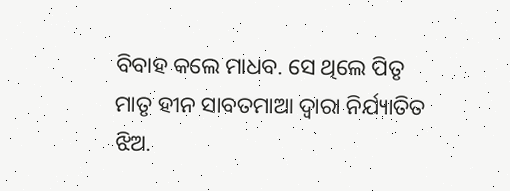ବିବାହ କଲେ ମାଧବ. ସେ ଥିଲେ ପିତୃ ମାତୃ ହୀନ ସାବତମାଆ ଦ୍ୱାରା ନିର୍ଯ୍ୟାତିତ ଝିଅ.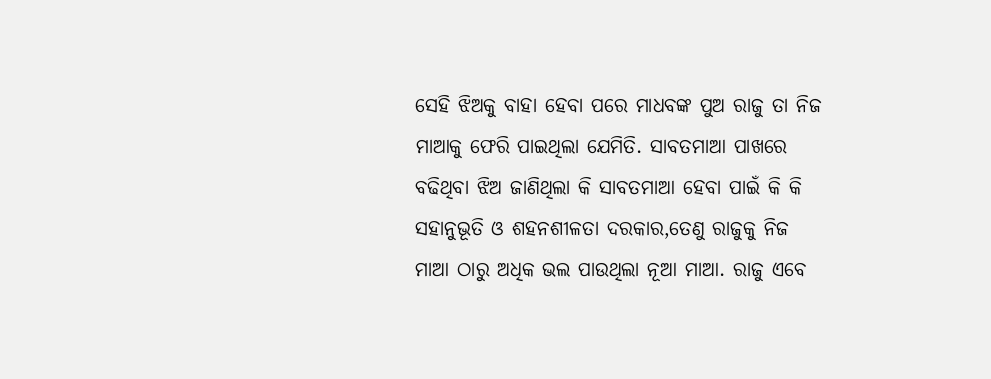ସେହି ଝିଅକୁ ବାହା ହେବା ପରେ ମାଧବଙ୍କ ପୁଅ ରାଜୁ ତା ନିଜ ମାଆକୁ ଫେରି ପାଇଥିଲା ଯେମିତି. ସାବତମାଆ ପାଖରେ ବଢିଥିବା ଝିଅ ଜାଣିଥିଲା କି ସାବତମାଆ ହେବା ପାଇଁ କି କି ସହାନୁଭୂତି ଓ ଶହନଶୀଳତା ଦରକାର,ତେଣୁ ରାଜୁକୁ ନିଜ ମାଆ ଠାରୁ ଅଧିକ ଭଲ ପାଉଥିଲା ନୂଆ ମାଆ. ରାଜୁ ଏବେ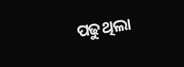ପଢୁଥିଲା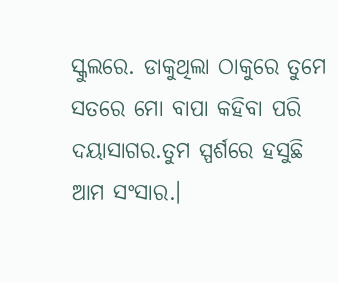ସ୍କୁଲରେ. ଡାକୁଥିଲା ଠାକୁରେ ତୁମେ ସତରେ ମୋ ବାପା କହିବା ପରି ଦୟାସାଗର.ତୁମ ସ୍ପର୍ଶରେ ହସୁଛି ଆମ ସଂସାର.।